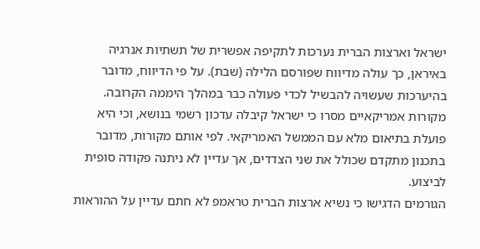ישראל וארצות הברית נערכות לתקיפה אפשרית של תשתיות אנרגיה באיראן, כך עולה מדיווח שפורסם הלילה (שבת). על פי הדיווח, מדובר בהיערכות שעשויה להבשיל לכדי פעולה כבר במהלך היממה הקרובה.
מקורות אמריקאיים מסרו כי ישראל קיבלה עדכון רשמי בנושא, וכי היא פועלת בתיאום מלא עם הממשל האמריקאי. לפי אותם מקורות, מדובר בתכנון מתקדם שכולל את שני הצדדים, אך עדיין לא ניתנה פקודה סופית לביצוע.
הגורמים הדגישו כי נשיא ארצות הברית טראמפ לא חתם עדיין על ההוראות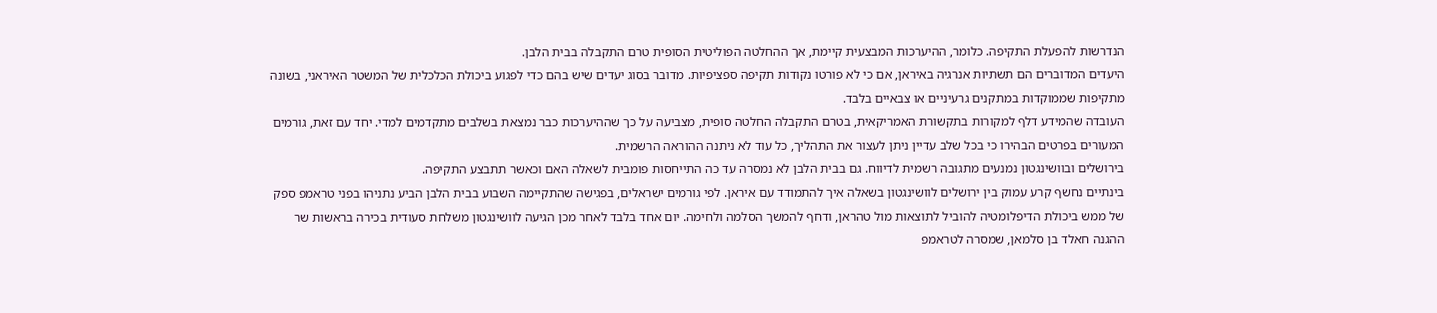הנדרשות להפעלת התקיפה. כלומר, ההיערכות המבצעית קיימת, אך ההחלטה הפוליטית הסופית טרם התקבלה בבית הלבן.
היעדים המדוברים הם תשתיות אנרגיה באיראן, אם כי לא פורטו נקודות תקיפה ספציפיות. מדובר בסוג יעדים שיש בהם כדי לפגוע ביכולת הכלכלית של המשטר האיראני, בשונה מתקיפות שממוקדות במתקנים גרעיניים או צבאיים בלבד.
העובדה שהמידע דלף למקורות בתקשורת האמריקאית, בטרם התקבלה החלטה סופית, מצביעה על כך שההיערכות כבר נמצאת בשלבים מתקדמים למדי. יחד עם זאת, גורמים המעורים בפרטים הבהירו כי בכל שלב עדיין ניתן לעצור את התהליך, כל עוד לא ניתנה ההוראה הרשמית.
בירושלים ובוושינגטון נמנעים מתגובה רשמית לדיווח. גם בבית הלבן לא נמסרה עד כה התייחסות פומבית לשאלה האם וכאשר תתבצע התקיפה.
בינתיים נחשף קרע עמוק בין ירושלים לוושינגטון בשאלה איך להתמודד עם איראן. לפי גורמים ישראלים, בפגישה שהתקיימה השבוע בבית הלבן הביע נתניהו בפני טראמפ ספק של ממש ביכולת הדיפלומטיה להוביל לתוצאות מול טהראן, ודחף להמשך הסלמה ולחימה. יום אחד בלבד לאחר מכן הגיעה לוושינגטון משלחת סעודית בכירה בראשות שר ההגנה חאלד בן סלמאן, שמסרה לטראמפ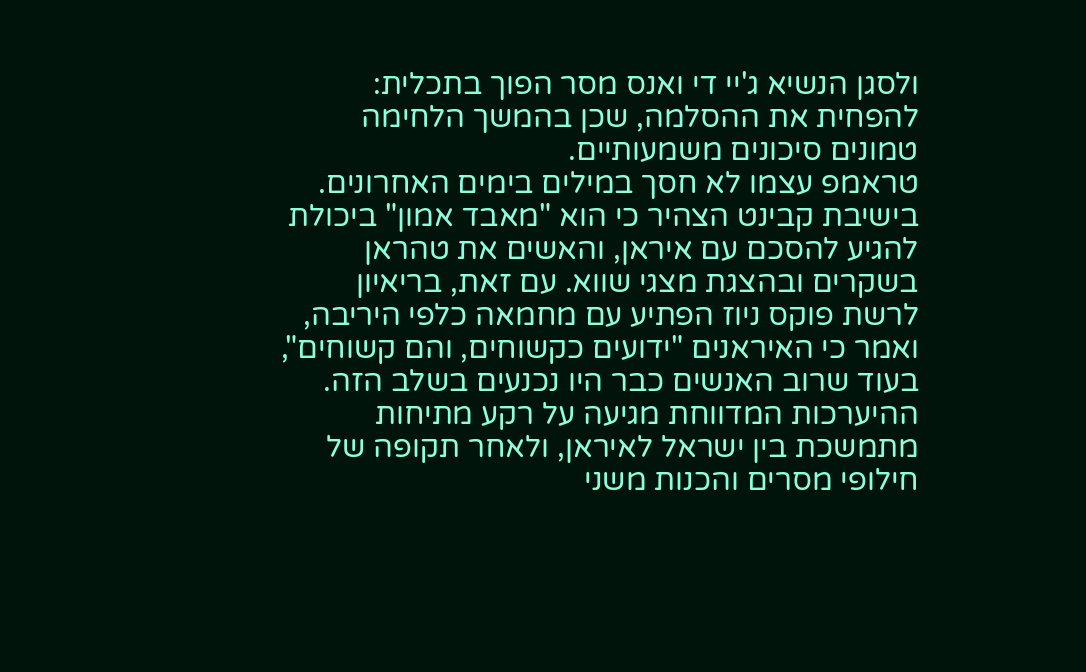ולסגן הנשיא ג'יי די ואנס מסר הפוך בתכלית: להפחית את ההסלמה, שכן בהמשך הלחימה טמונים סיכונים משמעותיים.
טראמפ עצמו לא חסך במילים בימים האחרונים. בישיבת קבינט הצהיר כי הוא "מאבד אמון" ביכולת להגיע להסכם עם איראן, והאשים את טהראן בשקרים ובהצגת מצגי שווא. עם זאת, בריאיון לרשת פוקס ניוז הפתיע עם מחמאה כלפי היריבה, ואמר כי האיראנים "ידועים כקשוחים, והם קשוחים", בעוד שרוב האנשים כבר היו נכנעים בשלב הזה.
ההיערכות המדווחת מגיעה על רקע מתיחות מתמשכת בין ישראל לאיראן, ולאחר תקופה של חילופי מסרים והכנות משני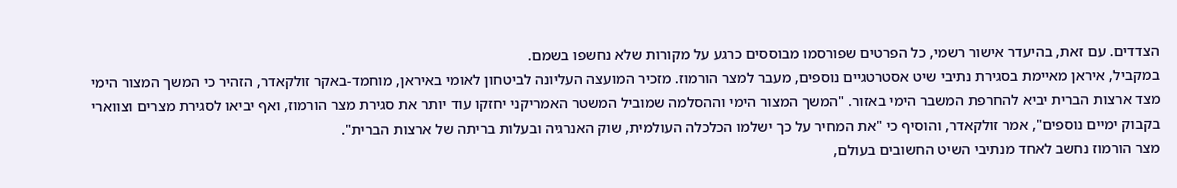הצדדים. עם זאת, בהיעדר אישור רשמי, כל הפרטים שפורסמו מבוססים כרגע על מקורות שלא נחשפו בשמם.
במקביל, איראן מאיימת בסגירת נתיבי שיט אסטרטגיים נוספים, מעבר למצר הורמוז. מזכיר המועצה העליונה לביטחון לאומי באיראן, מוחמד-באקר זולקאדר, הזהיר כי המשך המצור הימי מצד ארצות הברית יביא להחרפת המשבר הימי באזור. "המשך המצור הימי וההסלמה שמוביל המשטר האמריקני יחזקו עוד יותר את סגירת מצר הורמוז, ואף יביאו לסגירת מצרים וצווארי בקבוק ימיים נוספים", אמר זולקאדר, והוסיף כי "את המחיר על כך ישלמו הכלכלה העולמית, שוק האנרגיה ובעלות בריתה של ארצות הברית".
מצר הורמוז נחשב לאחד מנתיבי השיט החשובים בעולם,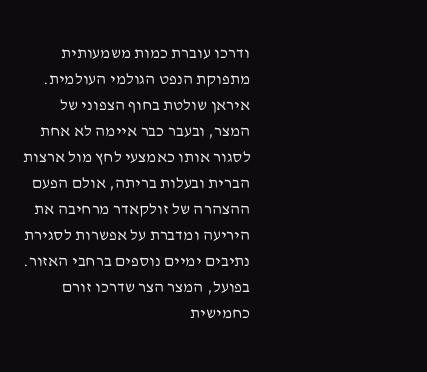ודרכו עוברת כמות משמעותית מתפוקת הנפט הגולמי העולמית. איראן שולטת בחוף הצפוני של המצר, ובעבר כבר איימה לא אחת לסגור אותו כאמצעי לחץ מול ארצות הברית ובעלות בריתה, אולם הפעם ההצהרה של זולקאדר מרחיבה את היריעה ומדברת על אפשרות לסגירת נתיבים ימיים נוספים ברחבי האזור.
בפועל, המצר הצר שדרכו זורם כחמישית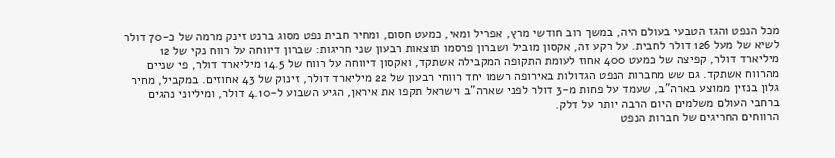מכל הנפט והגז הטבעי בעולם היה, במשך רוב חודשי מרץ, אפריל ומאי, כמעט חסום, ומחיר חבית נפט מסוג ברנט זינק מרמה של כ-70 דולר לשיא של מעל 126 דולר לחבית. על רקע זה, אקסון מוביל ושברון פרסמו תוצאות רבעון שני חריגות: שברון דיווחה על רווח נקי של 12 מיליארד דולר, קפיצה של כמעט 400 אחוז לעומת התקופה המקבילה אשתקד, ואקסון דיווחה על רווח של 14.5 מיליארד דולר, פי שניים מהרווח אשתקד. גם שש מחברות הנפט הגדולות באירופה רשמו יחד רווחי רבעון של 22 מיליארד דולר, זינוק של 43 אחוזים. במקביל, מחיר גלון בנזין ממוצע בארה"ב, שעמד על פחות מ-3 דולר לפני שארה"ב וישראל תקפו את איראן, הגיע השבוע ל-4.10 דולר, ומיליוני נהגים ברחבי העולם משלמים היום הרבה יותר על דלק.
הרווחים החריגים של חברות הנפט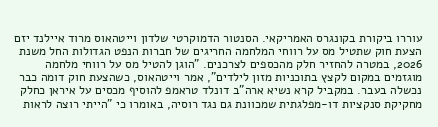עוררו ביקורת בקונגרס האמריקאי. הסנטור הדמוקרטי שלדון וייטהאוס מרוד איילנד יזם הצעת חוק שתטיל מס על רווחי המלחמה החריגים של חברות הנפט הגדולות החל משנת 2026, במטרה להחזיר חלק מהכספים לצרכנים. "הוגן להטיל מס על רווחי מלחמה מוגזמים במקום לקצץ בתוכניות מזון לילדים", אמר וייטהאוס, כשהצעת חוק דומה כבר נכשלה בעבר. במקביל קרא נשיא ארה"ב דונלד טראמפ להוסיף מכסים על איראן כחלק מחקיקת סנקציות דו-מפלגתית שמכוונת גם נגד רוסיה, באומרו כי "הייתי רוצה לראות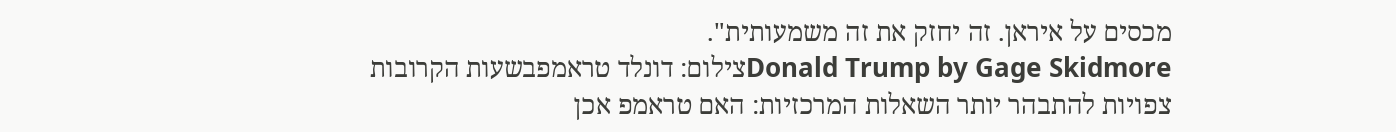מכסים על איראן. זה יחזק את זה משמעותית".
Donald Trump by Gage Skidmoreצילום: דונלד טראמפבשעות הקרובות צפויות להתבהר יותר השאלות המרכזיות: האם טראמפ אכן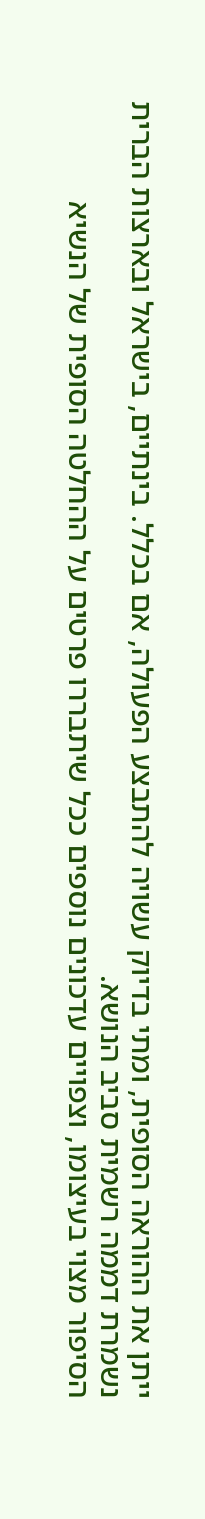ייתן את ההוראה הסופית, ומתי בדיוק עשויה להתבצע הפעולה, אם בכלל. בינתיים, בישראל ובארצות הברית נשמרת דממה רשמית סביב הנושא.
הסיפור מצוי בעיצומו, וצפויים עדכונים נוספים ככל שיתבררו פרטים על ההחלטה הסופית של הנשיא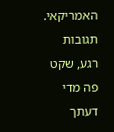האמריקאי.
תגובות
רגע, שקט פה מדי
דעתך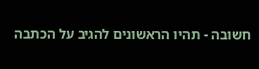חשובה - תהיו הראשונים להגיב על הכתבה